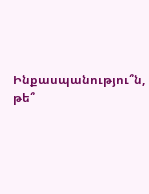Ինքասպանությու՞ն, թե՞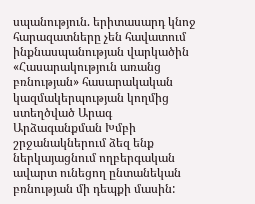սպանություն. երիտասարդ կնոջ հարազատները չեն հավատում ինքնասպանության վարկածին
«Հասարակություն առանց բռնության» հասարակական կազմակերպության կողմից ստեղծված Արագ Արձագանքման Խմբի շրջանակներում ձեզ ենք ներկայացնում ողբերգական ավարտ ունեցող ընտանեկան բռնության մի դեպքի մասին: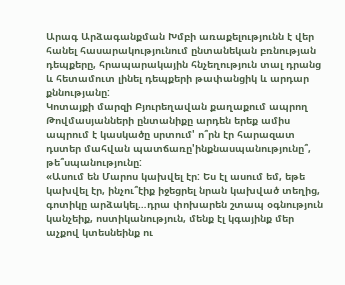Արագ Արձագանքման Խմբի առաքելությունն է վեր հանել հասարակությունում ընտանեկան բռնության դեպքերը, հրապարակային հնչեղություն տալ դրանց և հետամուտ լինել դեպքերի թափանցիկ և արդար քննությանը:
Կոտայքի մարզի Բյուրեղավան քաղաքում ապրող Թովմասյանների ընտանիքը արդեն երեք ամիս ապրում է կասկածը սրտում' ո՞րն էր հարազատ դստեր մահվան պատճառը'ինքնասպանությունը՞, թե՞սպանությունը:
«Ասում են Մարոս կախվել էր: Ես էլ ասում եմ, եթե կախվել էր, ինչու՞էիք իջեցրել նրան կախված տեղից, գոտիկը արձակել…դրա փոխարեն շտապ օգնություն կանչեիք, ոստիկանություն, մենք էլ կգայինք մեր աչքով կտեսնեինք ու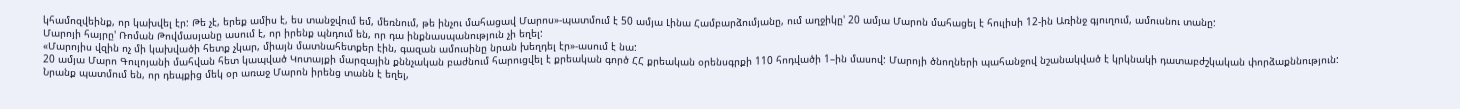կհամոզվեինք, որ կախվել էր: Թե չէ, երեք ամիս է, ես տանջվում եմ, մեռնում, թե ինչու մահացավ Մարոս»-պատմում է 50 ամյա Լինա Համբարձումյանը, ում աղջիկը' 20 ամյա Մարոն մահացել է հուլիսի 12-ին Առինջ գյուղում, ամուսնու տանը:
Մարոյի հայրը' Ռոման Թովմասյանը ասում է, որ իրենք պնդում են, որ դա ինքնասպանություն չի եղել:
«Մարոյիս վզին ոչ մի կախվածի հետք չկար, միայն մատնահետքեր էին, գազան ամուսինը նրան խեղդել էր»-ասում է նա:
20 ամյա Մարո Գուլոյանի մահվան հետ կապված Կոտայքի մարզային քննչական բաժնում հարուցվել է քրեական գործ ՀՀ քրեական օրենսգրքի 110 հոդվածի 1–ին մասով: Մարոյի ծնողների պահանջով նշանակված է կրկնակի դատաբժշկական փորձաքննություն:
Նրանք պատմում են, որ դեպքից մեկ օր առաջ Մարոն իրենց տանն է եղել,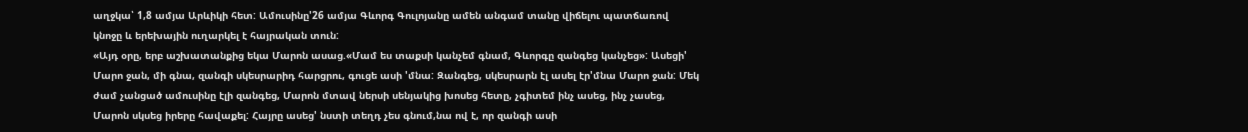աղջկա՝ 1,8 ամյա Արևիկի հետ: Ամուսինը'26 ամյա Գևորգ Գուլոյանը ամեն անգամ տանը վիճելու պատճառով կնոջը և երեխային ուղարկել է հայրական տուն:
«Այդ օրը, երբ աշխատանքից եկա Մարոն ասաց.«Մամ ես տաքսի կանչեմ գնամ, Գևորգը զանգեց կանչեց»: Ասեցի' Մարո ջան, մի գնա, զանգի սկեսրարիդ հարցրու, գուցե ասի 'մնա: Զանգեց, սկեսրարն էլ ասել էր'մնա Մարո ջան: Մեկ ժամ չանցած ամուսինը էլի զանգեց, Մարոն մտավ ներսի սենյակից խոսեց հետը, չգիտեմ ինչ ասեց, ինչ չասեց, Մարոն սկսեց իրերը հավաքել: Հայրը ասեց' նստի տեղդ չես գնում,նա ով է, որ զանգի ասի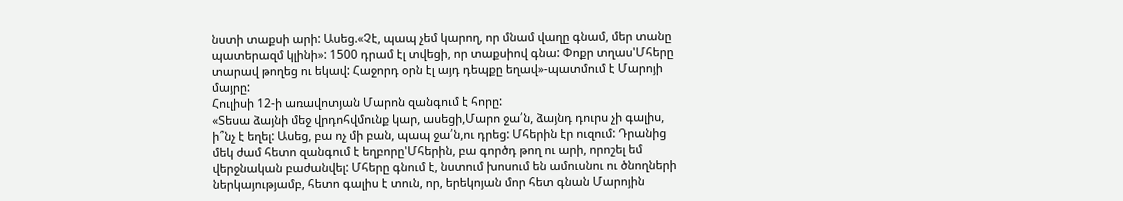նստի տաքսի արի: Ասեց.«Չէ, պապ չեմ կարող, որ մնամ վաղը գնամ, մեր տանը պատերազմ կլինի»: 1500 դրամ էլ տվեցի, որ տաքսիով գնա: Փոքր տղաս'Մհերը տարավ թողեց ու եկավ: Հաջորդ օրն էլ այդ դեպքը եղավ»-պատմում է Մարոյի մայրը:
Հուլիսի 12-ի առավոտյան Մարոն զանգում է հորը:
«Տեսա ձայնի մեջ վրդոհվմունք կար, ասեցի,Մարո ջա՛ն, ձայնդ դուրս չի գալիս, ի՞նչ է եղել: Ասեց, բա ոչ մի բան, պապ ջա՛ն,ու դրեց: Մհերին էր ուզում: Դրանից մեկ ժամ հետո զանգում է եղբորը'Մհերին, բա գործդ թող ու արի, որոշել եմ վերջնական բաժանվել: Մհերը գնում է, նստում խոսում են ամուսնու ու ծնողների ներկայությամբ, հետո գալիս է տուն, որ, երեկոյան մոր հետ գնան Մարոյին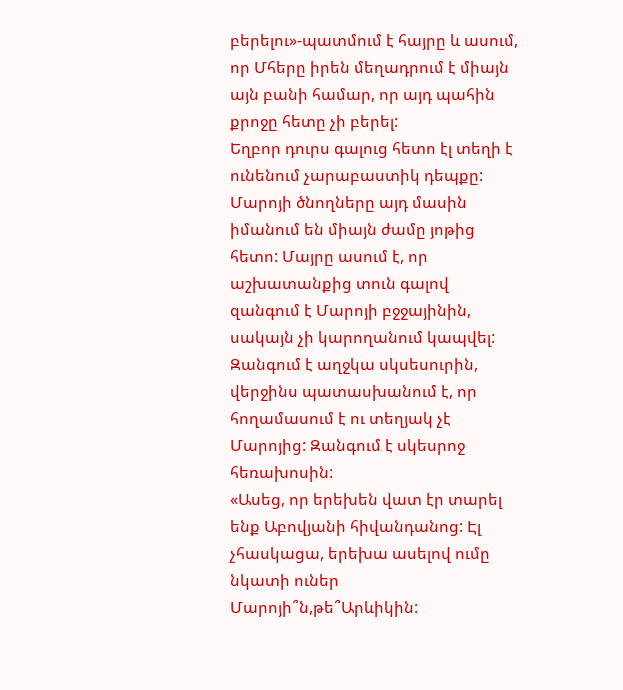բերելու»-պատմում է հայրը և ասում, որ Մհերը իրեն մեղադրում է միայն այն բանի համար, որ այդ պահին քրոջը հետը չի բերել:
Եղբոր դուրս գալուց հետո էլ տեղի է ունենում չարաբաստիկ դեպքը: Մարոյի ծնողները այդ մասին իմանում են միայն ժամը յոթից հետո: Մայրը ասում է, որ աշխատանքից տուն գալով զանգում է Մարոյի բջջայինին, սակայն չի կարողանում կապվել: Զանգում է աղջկա սկսեսուրին, վերջինս պատասխանում է, որ հողամասում է ու տեղյակ չէ Մարոյից: Զանգում է սկեսրոջ հեռախոսին:
«Ասեց, որ երեխեն վատ էր տարել ենք Աբովյանի հիվանդանոց: Էլ չհասկացա, երեխա ասելով ումը նկատի ուներ Մարոյի՞ն,թե՞Արևիկին: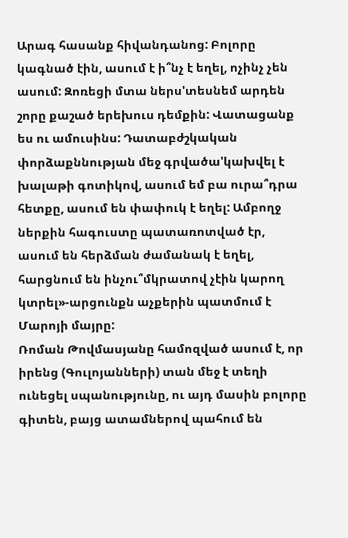Արագ հասանք հիվանդանոց: Բոլորը կագնած էին, ասում է ի՞նչ է եղել, ոչինչ չեն ասում: Զոռեցի մտա ներս'տեսնեմ արդեն շորը քաշած երեխուս դեմքին: Վատացանք ես ու ամուսինս: Դատաբժշկական փորձաքննության մեջ գրվածա'կախվել է խալաթի գոտիկով, ասում եմ բա ուրա՞դրա հետքը, ասում են փափուկ է եղել: Ամբողջ ներքին հագուստը պատառոտված էր, ասում են հերձման ժամանակ է եղել, հարցնում են ինչու՞մկրատով չէին կարող կտրել»-արցունքն աչքերին պատմում է Մարոյի մայրը:
Ռոման Թովմասյանը համոզված ասում է, որ իրենց (Գուլոյանների) տան մեջ է տեղի ունեցել սպանությունը, ու այդ մասին բոլորը գիտեն, բայց ատամներով պահում են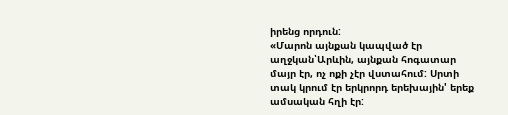իրենց որդուն:
«Մարոն այնքան կապված էր աղջկան՝Արևին, այնքան հոգատար մայր էր, ոչ ոքի չէր վստահում: Սրտի տակ կրում էր երկրորդ երեխային' երեք ամսական հղի էր: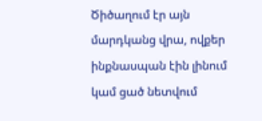Ծիծաղում էր այն մարդկանց վրա, ովքեր ինքնասպան էին լինում կամ ցած նետվում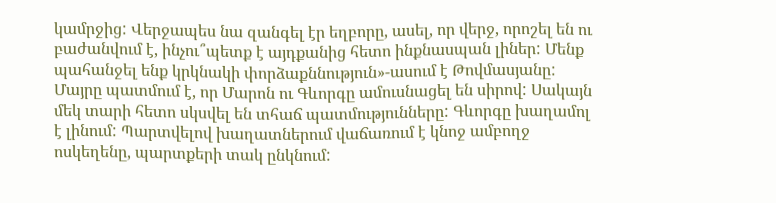կամրջից: Վերջապես նա զանգել էր եղբորը, ասել, որ վերջ, որոշել են ու բաժանվում է, ինչու՞պետք է այդքանից հետո ինքնասպան լիներ: Մենք պահանջել ենք կրկնակի փորձաքննություն»-ասում է Թովմասյանը:
Մայրը պատմում է, որ Մարոն ու Գևորգը ամուսնացել են սիրով: Սակայն մեկ տարի հետո սկսվել են տհաճ պատմությունները: Գևորգը խաղամոլ է լինում: Պարտվելով խաղատներում վաճառում է կնոջ ամբողջ ոսկեղենը, պարտքերի տակ ընկնում: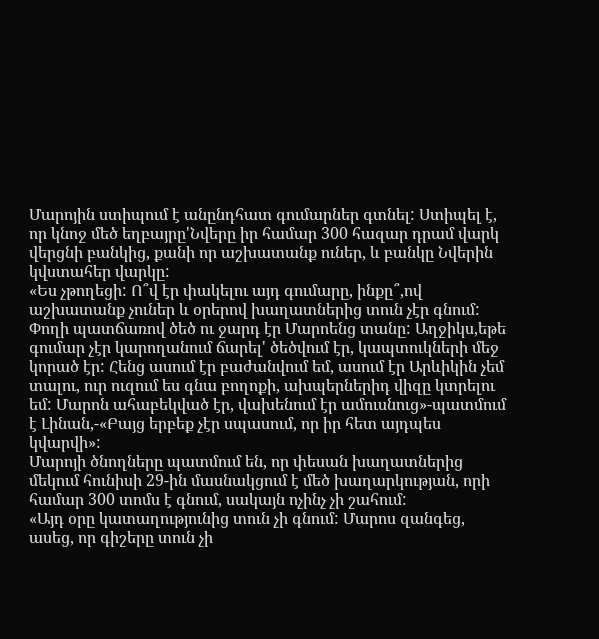Մարոյին ստիպում է անընդհատ գումարներ գտնել: Ստիպել է, որ կնոջ մեծ եղբայրը'Նվերը իր համար 300 հազար դրամ վարկ վերցնի բանկից, քանի որ աշխատանք ուներ, և բանկը Նվերին կվստահեր վարկը:
«Ես չթողեցի: Ո՞վ էր փակելու այդ գումարը, ինքը՞,ով աշխատանք չուներ և օրերով խաղատներից տուն չէր գնում: Փողի պատճառով ծեծ ու ջարդ էր Մարոենց տանը: Աղջիկս,եթե գումար չէր կարողանում ճարել' ծեծվում էր, կապտուկների մեջ կորած էր: Հենց ասում էր բաժանվում եմ, ասում էր Արևիկին չեմ տալու, ուր ուզում ես գնա բողոքի, ախպերներիդ վիզը կտրելու եմ: Մարոն ահաբեկված էր, վախենում էր ամուսնուց»-պատմում է Լինան,-«Բայց երբեք չէր սպասում, որ իր հետ այդպես կվարվի»:
Մարոյի ծնողները պատմում են, որ փեսան խաղատներից մեկում հունիսի 29-ին մասնակցում է մեծ խաղարկության, որի համար 300 տոմս է գնում, սակայն ոչինչ չի շահում:
«Այդ օրը կատաղությունից տուն չի գնում: Մարոս զանգեց, ասեց, որ գիշերը տուն չի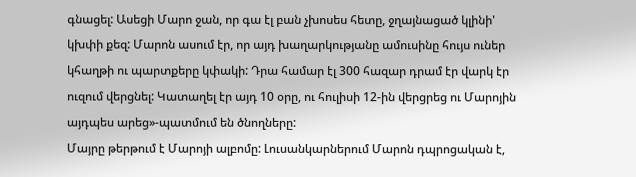գնացել: Ասեցի Մարո ջան, որ գա էլ բան չխոսես հետը, ջղայնացած կլինի' կխփի քեզ: Մարոն ասում էր, որ այդ խաղարկությանը ամուսինը հույս ուներ կհաղթի ու պարտքերը կփակի: Դրա համար էլ 300 հազար դրամ էր վարկ էր ուզում վերցնել: Կատաղել էր այդ 10 օրը, ու հուլիսի 12-ին վերցրեց ու Մարոյին այդպես արեց»-պատմում են ծնողները:
Մայրը թերթում է Մարոյի ալբոմը: Լուսանկարներում Մարոն դպրոցական է,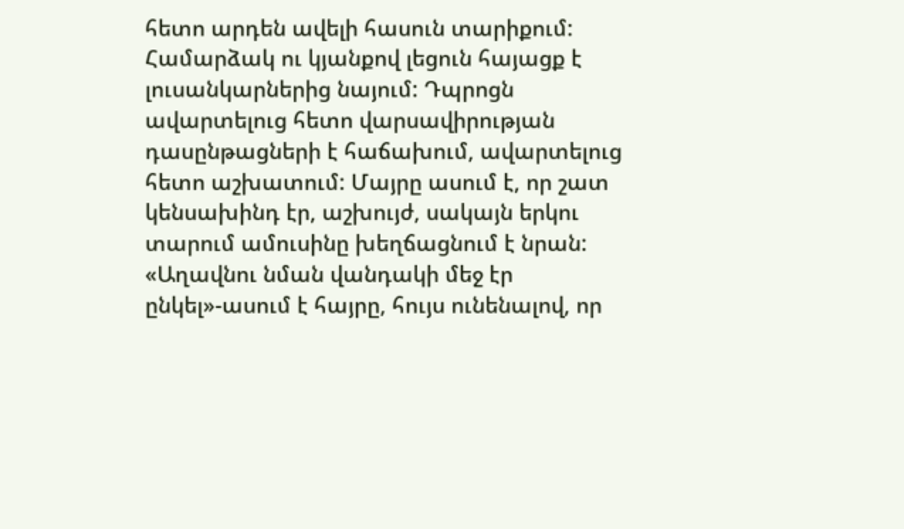հետո արդեն ավելի հասուն տարիքում: Համարձակ ու կյանքով լեցուն հայացք է լուսանկարներից նայում: Դպրոցն ավարտելուց հետո վարսավիրության դասընթացների է հաճախում, ավարտելուց հետո աշխատում: Մայրը ասում է, որ շատ կենսախինդ էր, աշխույժ, սակայն երկու տարում ամուսինը խեղճացնում է նրան:
«Աղավնու նման վանդակի մեջ էր ընկել»-ասում է հայրը, հույս ունենալով, որ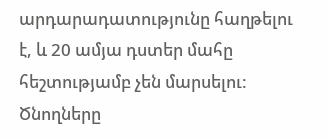արդարադատությունը հաղթելու է, և 20 ամյա դստեր մահը հեշտությամբ չեն մարսելու:
Ծնողները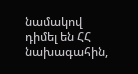նամակով դիմել են ՀՀ նախագահին,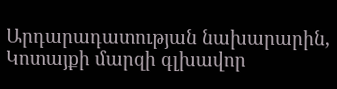Արդարադատության նախարարին, Կոտայքի մարզի գլխավոր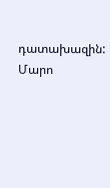դատախազին: Մարո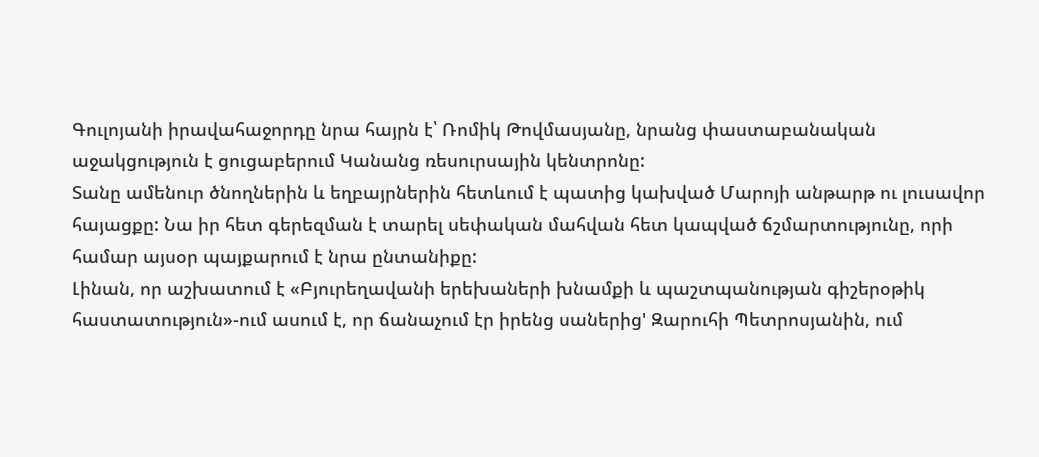Գուլոյանի իրավահաջորդը նրա հայրն է՝ Ռոմիկ Թովմասյանը, նրանց փաստաբանական աջակցություն է ցուցաբերում Կանանց ռեսուրսային կենտրոնը:
Տանը ամենուր ծնողներին և եղբայրներին հետևում է պատից կախված Մարոյի անթարթ ու լուսավոր հայացքը: Նա իր հետ գերեզման է տարել սեփական մահվան հետ կապված ճշմարտությունը, որի համար այսօր պայքարում է նրա ընտանիքը:
Լինան, որ աշխատում է «Բյուրեղավանի երեխաների խնամքի և պաշտպանության գիշերօթիկ հաստատություն»-ում ասում է, որ ճանաչում էր իրենց սաներից' Զարուհի Պետրոսյանին, ում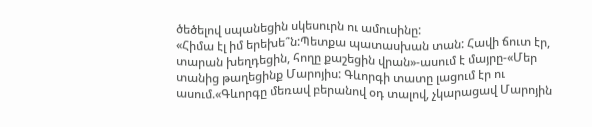ծեծելով սպանեցին սկեսուրն ու ամուսինը:
«Հիմա էլ իմ երեխե՞ն:Պետքա պատասխան տան: Հավի ճուտ էր, տարան խեղդեցին, հողը քաշեցին վրան»-ասում է մայրը-«Մեր տանից թաղեցինք Մարոյիս: Գևորգի տատը լացում էր ու ասում.«Գևորգը մեռավ բերանով օդ տալով, չկարացավ Մարոյին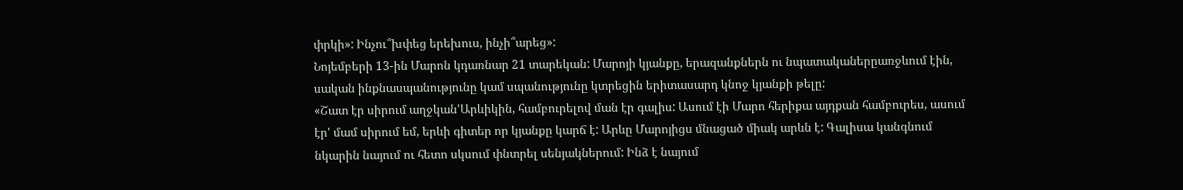փրկի»: Ինչու՞խփեց երեխուս, ինչի՞արեց»:
Նոյեմբերի 13-ին Մարոն կդառնար 21 տարեկան: Մարոյի կյանքը, երազանքներն ու նպատականերըառջևում էին, սական ինքնասպանությունը կամ սպանությունը կտրեցին երիտասարդ կնոջ կյանքի թելը:
«Շատ էր սիրում աղջկան'Արևիկին, համբուրելով ման էր գալիս: Ասում էի Մարո հերիքա այդքան համբուրես, ասում էր' մամ սիրում եմ, երևի գիտեր որ կյանքը կարճ է: Արևը Մարոյիցս մնացած միակ արևն է: Գալիսա կանգնում նկարին նայում ու հետո սկսում փնտրել սենյակներում: Ինձ է նայում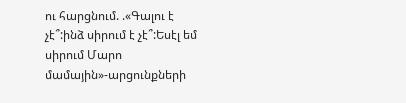ու հարցնում. .«Գալու է չէ՞:ինձ սիրում է չէ՞:Եսէլ եմ սիրում Մարո մամային»-արցունքների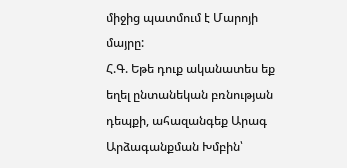միջից պատմում է Մարոյի մայրը:
Հ.Գ. Եթե դուք ականատես եք եղել ընտանեկան բռնության դեպքի, ահազանգեք Արագ Արձագանքման Խմբին՝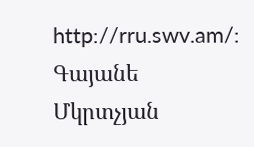http://rru.swv.am/:
Գայանե Մկրտչյան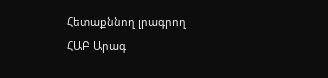Հետաքննող լրագրող
ՀԱԲ Արագ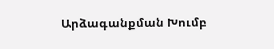Արձագանքման Խումբ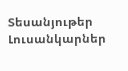Տեսանյութեր
Լուսանկարներ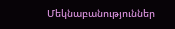Մեկնաբանություններ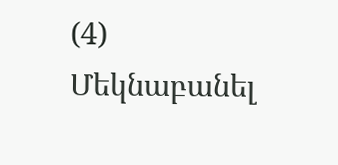(4)
Մեկնաբանել